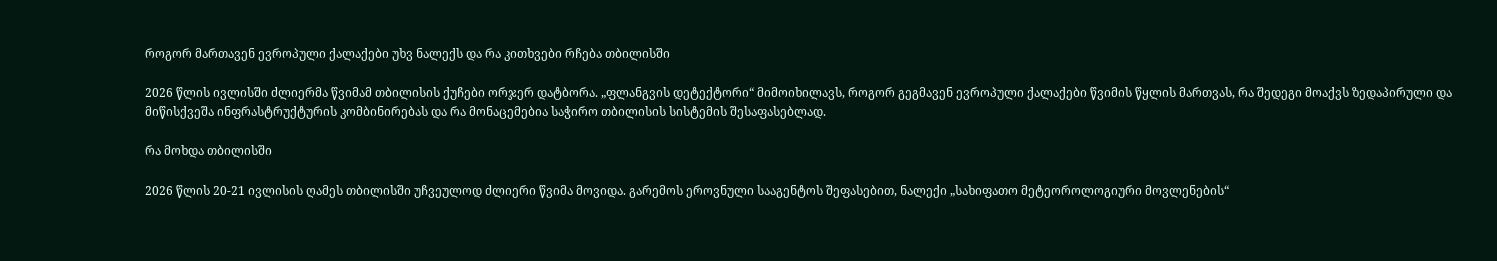როგორ მართავენ ევროპული ქალაქები უხვ ნალექს და რა კითხვები რჩება თბილისში

2026 წლის ივლისში ძლიერმა წვიმამ თბილისის ქუჩები ორჯერ დატბორა. „ფლანგვის დეტექტორი“ მიმოიხილავს, როგორ გეგმავენ ევროპული ქალაქები წვიმის წყლის მართვას, რა შედეგი მოაქვს ზედაპირული და მიწისქვეშა ინფრასტრუქტურის კომბინირებას და რა მონაცემებია საჭირო თბილისის სისტემის შესაფასებლად.

რა მოხდა თბილისში

2026 წლის 20-21 ივლისის ღამეს თბილისში უჩვეულოდ ძლიერი წვიმა მოვიდა. გარემოს ეროვნული სააგენტოს შეფასებით, ნალექი „სახიფათო მეტეოროლოგიური მოვლენების“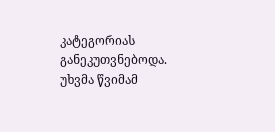კატეგორიას განეკუთვნებოდა. უხვმა წვიმამ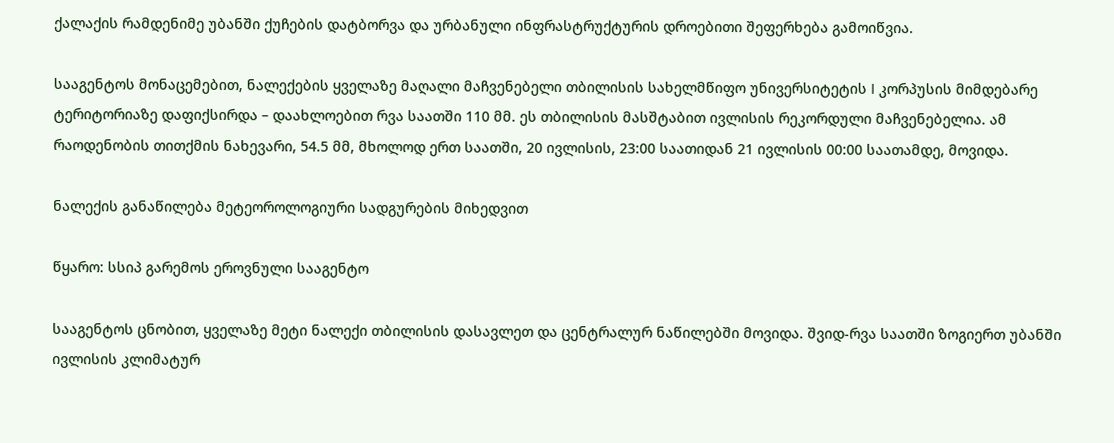ქალაქის რამდენიმე უბანში ქუჩების დატბორვა და ურბანული ინფრასტრუქტურის დროებითი შეფერხება გამოიწვია.

სააგენტოს მონაცემებით, ნალექების ყველაზე მაღალი მაჩვენებელი თბილისის სახელმწიფო უნივერსიტეტის I კორპუსის მიმდებარე ტერიტორიაზე დაფიქსირდა – დაახლოებით რვა საათში 110 მმ. ეს თბილისის მასშტაბით ივლისის რეკორდული მაჩვენებელია. ამ რაოდენობის თითქმის ნახევარი, 54.5 მმ, მხოლოდ ერთ საათში, 20 ივლისის, 23:00 საათიდან 21 ივლისის 00:00 საათამდე, მოვიდა.

ნალექის განაწილება მეტეოროლოგიური სადგურების მიხედვით

წყარო: სსიპ გარემოს ეროვნული სააგენტო

სააგენტოს ცნობით, ყველაზე მეტი ნალექი თბილისის დასავლეთ და ცენტრალურ ნაწილებში მოვიდა. შვიდ-რვა საათში ზოგიერთ უბანში ივლისის კლიმატურ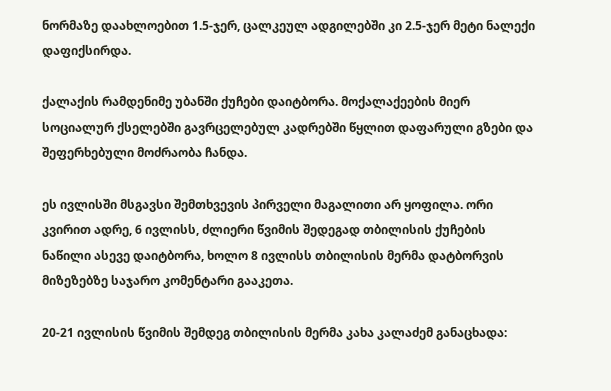ნორმაზე დაახლოებით 1.5-ჯერ, ცალკეულ ადგილებში კი 2.5-ჯერ მეტი ნალექი დაფიქსირდა.

ქალაქის რამდენიმე უბანში ქუჩები დაიტბორა. მოქალაქეების მიერ სოციალურ ქსელებში გავრცელებულ კადრებში წყლით დაფარული გზები და შეფერხებული მოძრაობა ჩანდა.

ეს ივლისში მსგავსი შემთხვევის პირველი მაგალითი არ ყოფილა. ორი კვირით ადრე, 6 ივლისს, ძლიერი წვიმის შედეგად თბილისის ქუჩების ნაწილი ასევე დაიტბორა, ხოლო 8 ივლისს თბილისის მერმა დატბორვის მიზეზებზე საჯარო კომენტარი გააკეთა.

20-21 ივლისის წვიმის შემდეგ თბილისის მერმა კახა კალაძემ განაცხადა: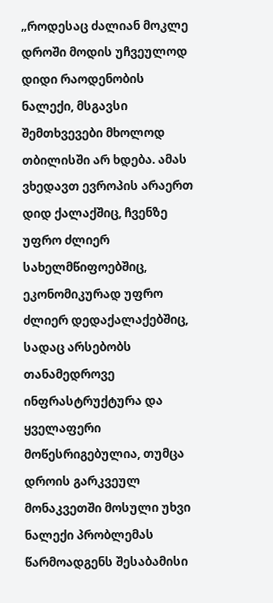„როდესაც ძალიან მოკლე დროში მოდის უჩვეულოდ დიდი რაოდენობის ნალექი, მსგავსი შემთხვევები მხოლოდ თბილისში არ ხდება. ამას ვხედავთ ევროპის არაერთ დიდ ქალაქშიც, ჩვენზე უფრო ძლიერ სახელმწიფოებშიც, ეკონომიკურად უფრო ძლიერ დედაქალაქებშიც, სადაც არსებობს თანამედროვე ინფრასტრუქტურა და ყველაფერი მოწესრიგებულია, თუმცა დროის გარკვეულ მონაკვეთში მოსული უხვი ნალექი პრობლემას წარმოადგენს შესაბამისი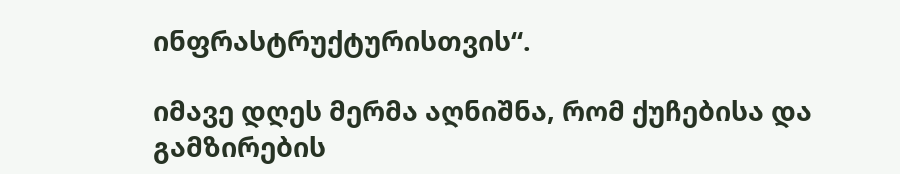ინფრასტრუქტურისთვის“.

იმავე დღეს მერმა აღნიშნა, რომ ქუჩებისა და გამზირების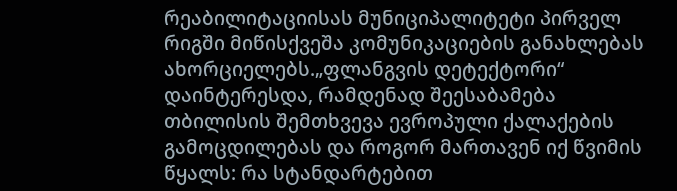რეაბილიტაციისას მუნიციპალიტეტი პირველ რიგში მიწისქვეშა კომუნიკაციების განახლებას ახორციელებს.„ფლანგვის დეტექტორი“ დაინტერესდა, რამდენად შეესაბამება თბილისის შემთხვევა ევროპული ქალაქების გამოცდილებას და როგორ მართავენ იქ წვიმის წყალს: რა სტანდარტებით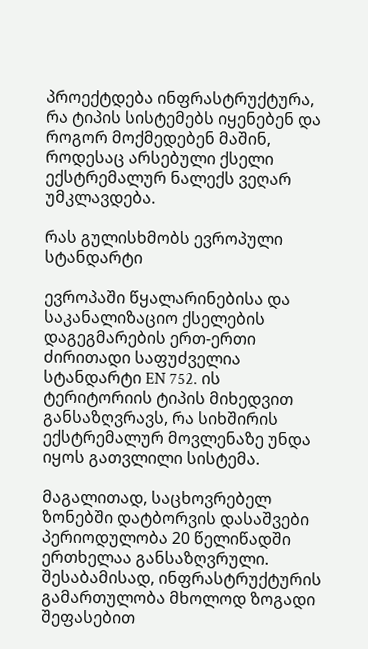პროექტდება ინფრასტრუქტურა, რა ტიპის სისტემებს იყენებენ და როგორ მოქმედებენ მაშინ, როდესაც არსებული ქსელი ექსტრემალურ ნალექს ვეღარ უმკლავდება.

რას გულისხმობს ევროპული სტანდარტი

ევროპაში წყალარინებისა და საკანალიზაციო ქსელების დაგეგმარების ერთ-ერთი ძირითადი საფუძველია სტანდარტი EN 752. ის ტერიტორიის ტიპის მიხედვით განსაზღვრავს, რა სიხშირის ექსტრემალურ მოვლენაზე უნდა იყოს გათვლილი სისტემა.

მაგალითად, საცხოვრებელ ზონებში დატბორვის დასაშვები პერიოდულობა 20 წელიწადში ერთხელაა განსაზღვრული. შესაბამისად, ინფრასტრუქტურის გამართულობა მხოლოდ ზოგადი შეფასებით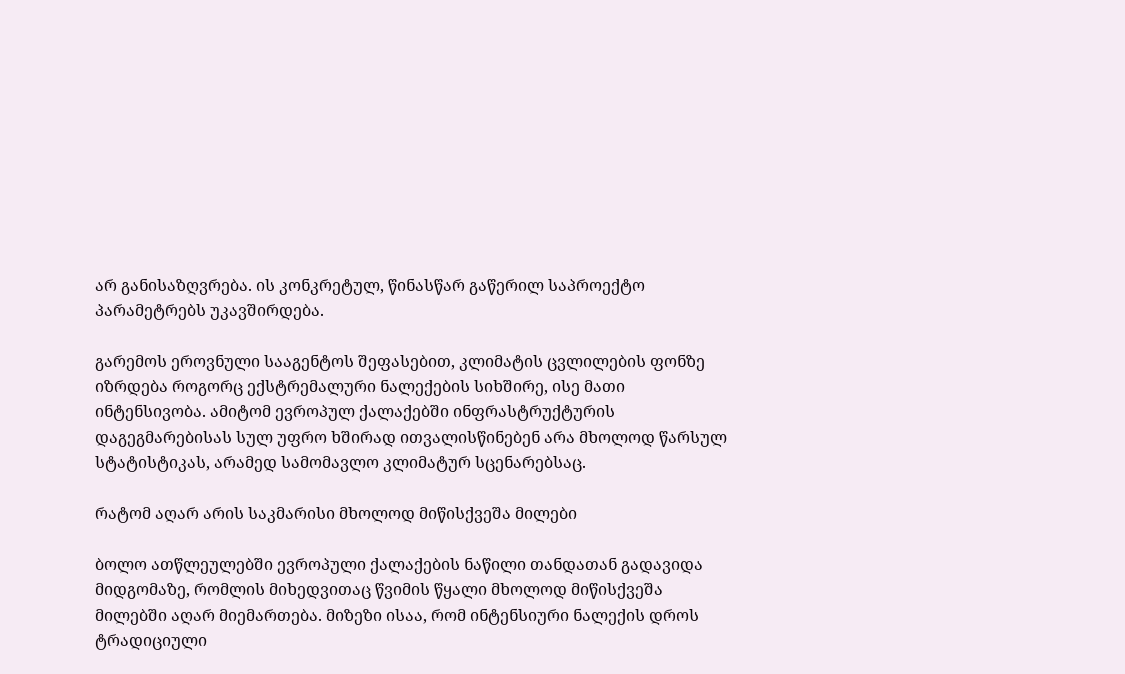არ განისაზღვრება. ის კონკრეტულ, წინასწარ გაწერილ საპროექტო პარამეტრებს უკავშირდება.

გარემოს ეროვნული სააგენტოს შეფასებით, კლიმატის ცვლილების ფონზე იზრდება როგორც ექსტრემალური ნალექების სიხშირე, ისე მათი ინტენსივობა. ამიტომ ევროპულ ქალაქებში ინფრასტრუქტურის დაგეგმარებისას სულ უფრო ხშირად ითვალისწინებენ არა მხოლოდ წარსულ სტატისტიკას, არამედ სამომავლო კლიმატურ სცენარებსაც.

რატომ აღარ არის საკმარისი მხოლოდ მიწისქვეშა მილები

ბოლო ათწლეულებში ევროპული ქალაქების ნაწილი თანდათან გადავიდა მიდგომაზე, რომლის მიხედვითაც წვიმის წყალი მხოლოდ მიწისქვეშა მილებში აღარ მიემართება. მიზეზი ისაა, რომ ინტენსიური ნალექის დროს ტრადიციული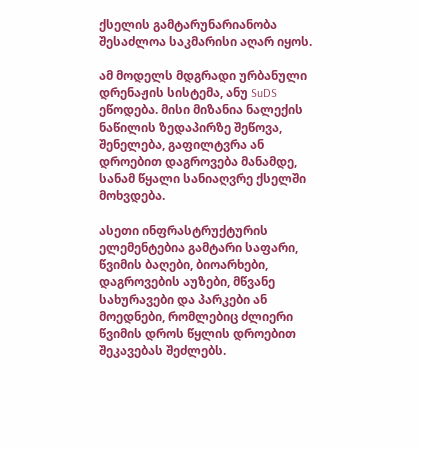ქსელის გამტარუნარიანობა შესაძლოა საკმარისი აღარ იყოს.

ამ მოდელს მდგრადი ურბანული დრენაჟის სისტემა, ანუ SuDS ეწოდება. მისი მიზანია ნალექის ნაწილის ზედაპირზე შეწოვა, შენელება, გაფილტვრა ან დროებით დაგროვება მანამდე, სანამ წყალი სანიაღვრე ქსელში მოხვდება.

ასეთი ინფრასტრუქტურის ელემენტებია გამტარი საფარი, წვიმის ბაღები, ბიოარხები, დაგროვების აუზები, მწვანე სახურავები და პარკები ან მოედნები, რომლებიც ძლიერი წვიმის დროს წყლის დროებით შეკავებას შეძლებს.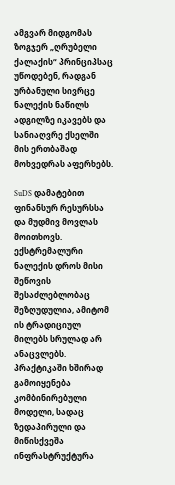ამგვარ მიდგომას ზოგჯერ „ღრუბელი ქალაქის“ პრინციპსაც უწოდებენ, რადგან ურბანული სივრცე ნალექის ნაწილს ადგილზე იკავებს და სანიაღვრე ქსელში მის ერთბაშად მოხვედრას აფერხებს.

SuDS დამატებით ფინანსურ რესურსსა და მუდმივ მოვლას მოითხოვს. ექსტრემალური ნალექის დროს მისი შეწოვის შესაძლებლობაც შეზღუდულია, ამიტომ ის ტრადიციულ მილებს სრულად არ ანაცვლებს. პრაქტიკაში ხშირად გამოიყენება კომბინირებული მოდელი, სადაც ზედაპირული და მიწისქვეშა ინფრასტრუქტურა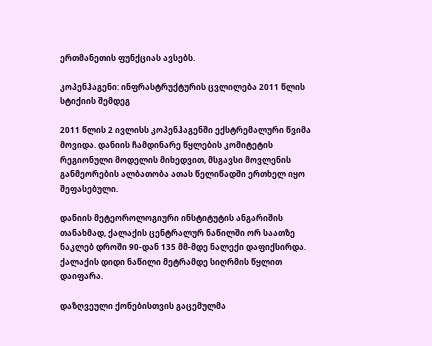ერთმანეთის ფუნქციას ავსებს.

კოპენჰაგენი: ინფრასტრუქტურის ცვლილება 2011 წლის სტიქიის შემდეგ

2011 წლის 2 ივლისს კოპენჰაგენში ექსტრემალური წვიმა მოვიდა. დანიის ჩამდინარე წყლების კომიტეტის რეგიონული მოდელის მიხედვით, მსგავსი მოვლენის განმეორების ალბათობა ათას წელიწადში ერთხელ იყო შეფასებული.

დანიის მეტეოროლოგიური ინსტიტუტის ანგარიშის თანახმად, ქალაქის ცენტრალურ ნაწილში ორ საათზე ნაკლებ დროში 90-დან 135 მმ-მდე ნალექი დაფიქსირდა. ქალაქის დიდი ნაწილი მეტრამდე სიღრმის წყლით დაიფარა.

დაზღვეული ქონებისთვის გაცემულმა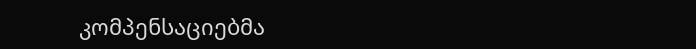კომპენსაციებმა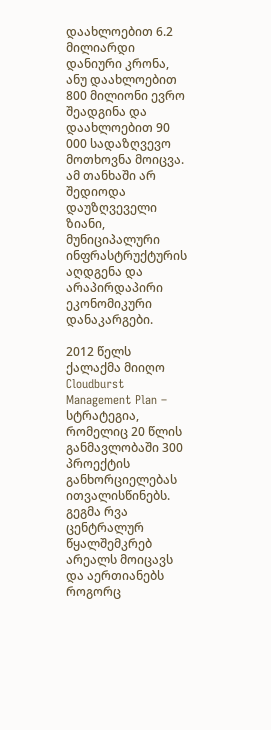დაახლოებით 6.2 მილიარდი დანიური კრონა, ანუ დაახლოებით 800 მილიონი ევრო შეადგინა და დაახლოებით 90 000 სადაზღვევო მოთხოვნა მოიცვა. ამ თანხაში არ შედიოდა დაუზღვეველი ზიანი, მუნიციპალური ინფრასტრუქტურის აღდგენა და არაპირდაპირი ეკონომიკური დანაკარგები.

2012 წელს ქალაქმა მიიღო Cloudburst Management Plan – სტრატეგია, რომელიც 20 წლის განმავლობაში 300 პროექტის განხორციელებას ითვალისწინებს. გეგმა რვა ცენტრალურ წყალშემკრებ არეალს მოიცავს და აერთიანებს როგორც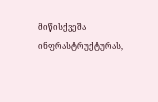მიწისქვეშა ინფრასტრუქტურას,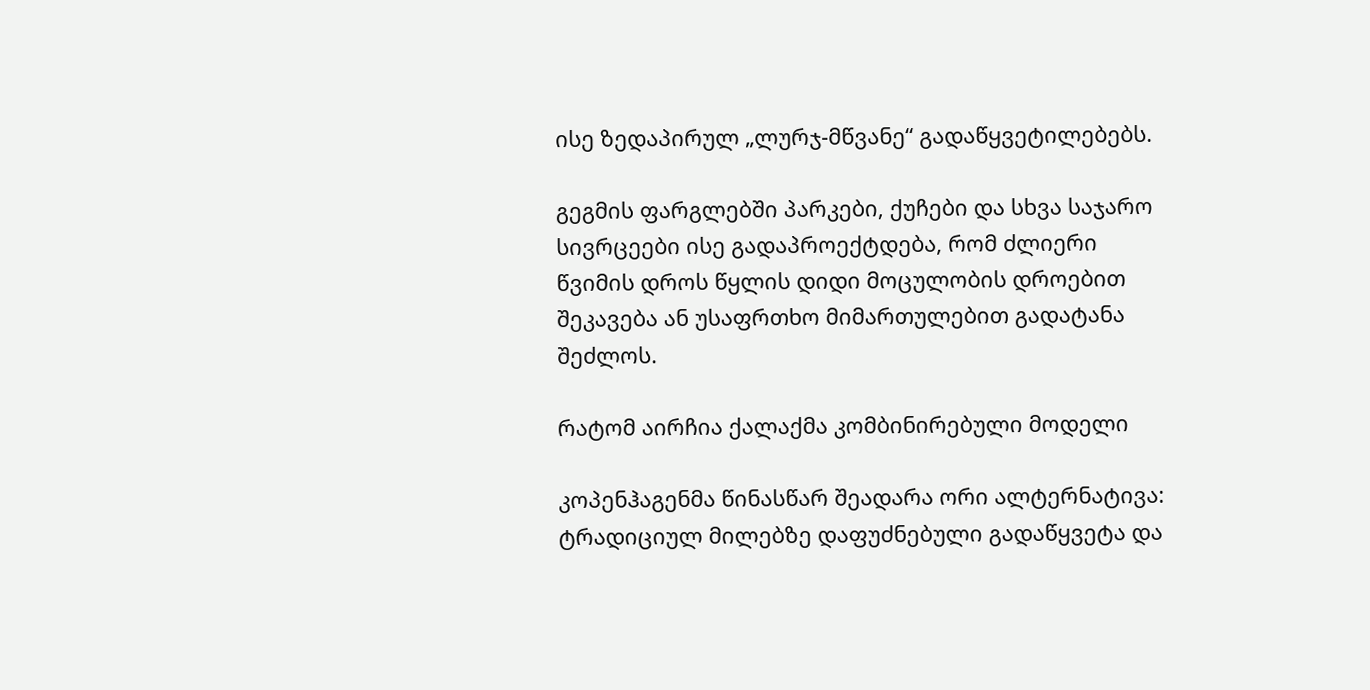ისე ზედაპირულ „ლურჯ-მწვანე“ გადაწყვეტილებებს.

გეგმის ფარგლებში პარკები, ქუჩები და სხვა საჯარო სივრცეები ისე გადაპროექტდება, რომ ძლიერი წვიმის დროს წყლის დიდი მოცულობის დროებით შეკავება ან უსაფრთხო მიმართულებით გადატანა შეძლოს.

რატომ აირჩია ქალაქმა კომბინირებული მოდელი

კოპენჰაგენმა წინასწარ შეადარა ორი ალტერნატივა: ტრადიციულ მილებზე დაფუძნებული გადაწყვეტა და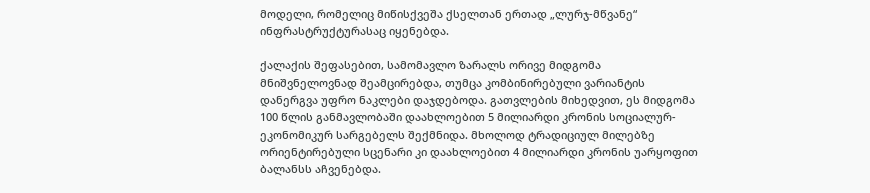მოდელი, რომელიც მიწისქვეშა ქსელთან ერთად „ლურჯ-მწვანე“ ინფრასტრუქტურასაც იყენებდა.

ქალაქის შეფასებით, სამომავლო ზარალს ორივე მიდგომა მნიშვნელოვნად შეამცირებდა, თუმცა კომბინირებული ვარიანტის დანერგვა უფრო ნაკლები დაჯდებოდა. გათვლების მიხედვით, ეს მიდგომა 100 წლის განმავლობაში დაახლოებით 5 მილიარდი კრონის სოციალურ-ეკონომიკურ სარგებელს შექმნიდა. მხოლოდ ტრადიციულ მილებზე ორიენტირებული სცენარი კი დაახლოებით 4 მილიარდი კრონის უარყოფით ბალანსს აჩვენებდა.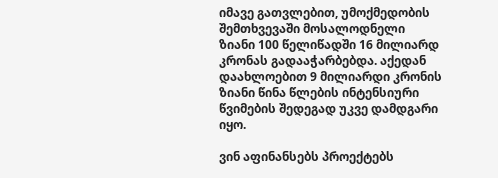იმავე გათვლებით, უმოქმედობის შემთხვევაში მოსალოდნელი ზიანი 100 წელიწადში 16 მილიარდ კრონას გადააჭარბებდა. აქედან დაახლოებით 9 მილიარდი კრონის ზიანი წინა წლების ინტენსიური წვიმების შედეგად უკვე დამდგარი იყო.

ვინ აფინანსებს პროექტებს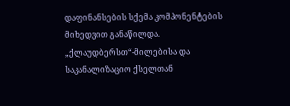დაფინანსების სქემა კომპონენტების მიხედვით განაწილდა. „ქლაუდბერსთ“-მილებისა და საკანალიზაციო ქსელთან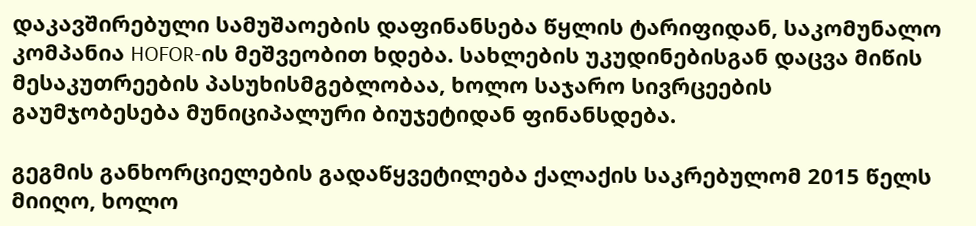დაკავშირებული სამუშაოების დაფინანსება წყლის ტარიფიდან, საკომუნალო კომპანია HOFOR-ის მეშვეობით ხდება. სახლების უკუდინებისგან დაცვა მიწის მესაკუთრეების პასუხისმგებლობაა, ხოლო საჯარო სივრცეების გაუმჯობესება მუნიციპალური ბიუჯეტიდან ფინანსდება.

გეგმის განხორციელების გადაწყვეტილება ქალაქის საკრებულომ 2015 წელს მიიღო, ხოლო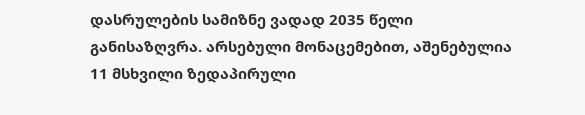დასრულების სამიზნე ვადად 2035 წელი განისაზღვრა. არსებული მონაცემებით, აშენებულია 11 მსხვილი ზედაპირული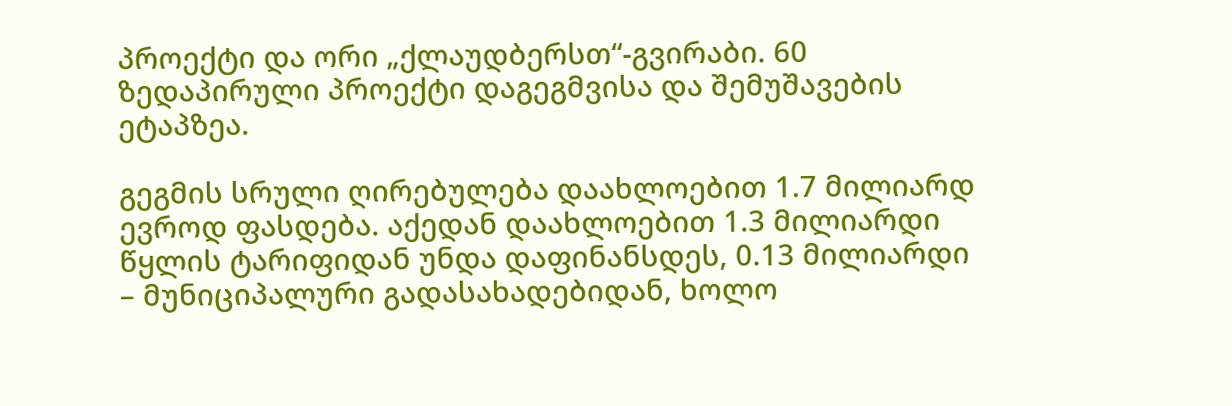პროექტი და ორი „ქლაუდბერსთ“-გვირაბი. 60 ზედაპირული პროექტი დაგეგმვისა და შემუშავების ეტაპზეა.

გეგმის სრული ღირებულება დაახლოებით 1.7 მილიარდ ევროდ ფასდება. აქედან დაახლოებით 1.3 მილიარდი წყლის ტარიფიდან უნდა დაფინანსდეს, 0.13 მილიარდი – მუნიციპალური გადასახადებიდან, ხოლო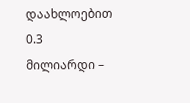დაახლოებით 0.3 მილიარდი –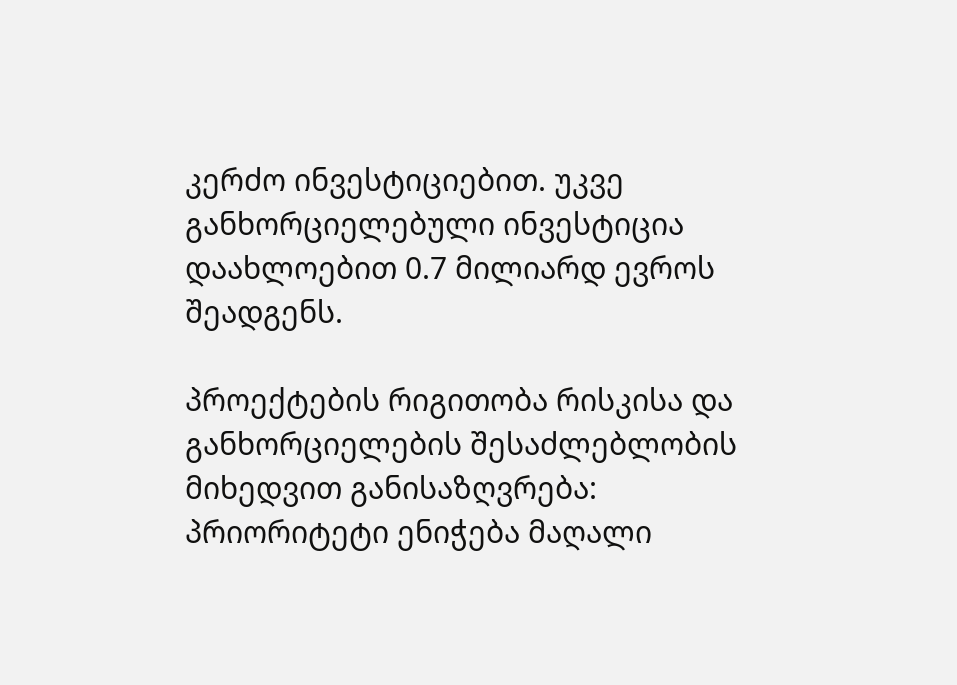კერძო ინვესტიციებით. უკვე განხორციელებული ინვესტიცია დაახლოებით 0.7 მილიარდ ევროს შეადგენს.

პროექტების რიგითობა რისკისა და განხორციელების შესაძლებლობის მიხედვით განისაზღვრება: პრიორიტეტი ენიჭება მაღალი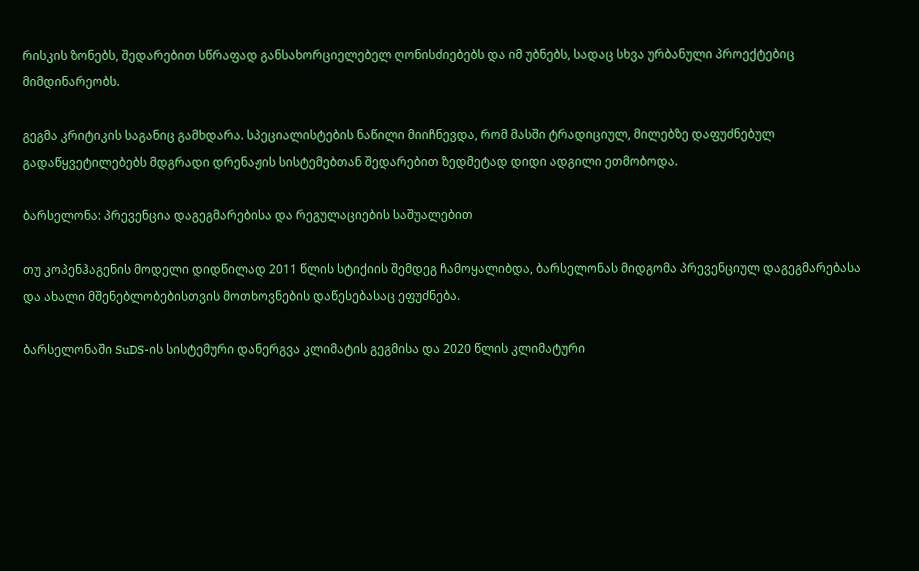რისკის ზონებს, შედარებით სწრაფად განსახორციელებელ ღონისძიებებს და იმ უბნებს, სადაც სხვა ურბანული პროექტებიც მიმდინარეობს.

გეგმა კრიტიკის საგანიც გამხდარა. სპეციალისტების ნაწილი მიიჩნევდა, რომ მასში ტრადიციულ, მილებზე დაფუძნებულ გადაწყვეტილებებს მდგრადი დრენაჟის სისტემებთან შედარებით ზედმეტად დიდი ადგილი ეთმობოდა.

ბარსელონა: პრევენცია დაგეგმარებისა და რეგულაციების საშუალებით

თუ კოპენჰაგენის მოდელი დიდწილად 2011 წლის სტიქიის შემდეგ ჩამოყალიბდა, ბარსელონას მიდგომა პრევენციულ დაგეგმარებასა და ახალი მშენებლობებისთვის მოთხოვნების დაწესებასაც ეფუძნება.

ბარსელონაში SuDS-ის სისტემური დანერგვა კლიმატის გეგმისა და 2020 წლის კლიმატური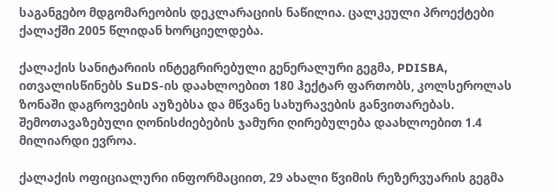საგანგებო მდგომარეობის დეკლარაციის ნაწილია. ცალკეული პროექტები ქალაქში 2005 წლიდან ხორციელდება.

ქალაქის სანიტარიის ინტეგრირებული გენერალური გეგმა, PDISBA, ითვალისწინებს SuDS-ის დაახლოებით 180 ჰექტარ ფართობს, კოლსეროლას ზონაში დაგროვების აუზებსა და მწვანე სახურავების განვითარებას. შემოთავაზებული ღონისძიებების ჯამური ღირებულება დაახლოებით 1.4 მილიარდი ევროა.

ქალაქის ოფიციალური ინფორმაციით, 29 ახალი წვიმის რეზერვუარის გეგმა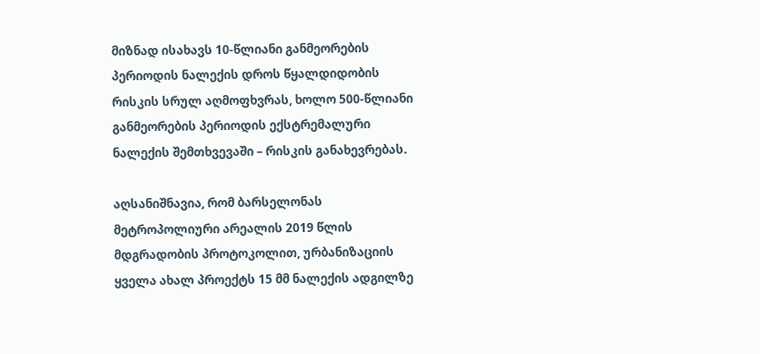მიზნად ისახავს 10-წლიანი განმეორების პერიოდის ნალექის დროს წყალდიდობის რისკის სრულ აღმოფხვრას, ხოლო 500-წლიანი განმეორების პერიოდის ექსტრემალური ნალექის შემთხვევაში – რისკის განახევრებას.

აღსანიშნავია, რომ ბარსელონას მეტროპოლიური არეალის 2019 წლის მდგრადობის პროტოკოლით, ურბანიზაციის ყველა ახალ პროექტს 15 მმ ნალექის ადგილზე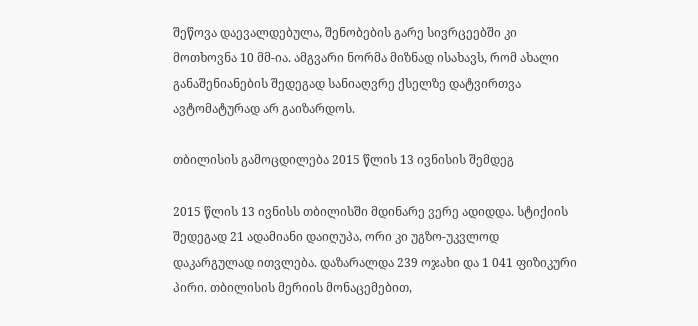შეწოვა დაევალდებულა, შენობების გარე სივრცეებში კი მოთხოვნა 10 მმ-ია. ამგვარი ნორმა მიზნად ისახავს, რომ ახალი განაშენიანების შედეგად სანიაღვრე ქსელზე დატვირთვა ავტომატურად არ გაიზარდოს.

თბილისის გამოცდილება 2015 წლის 13 ივნისის შემდეგ

2015 წლის 13 ივნისს თბილისში მდინარე ვერე ადიდდა. სტიქიის შედეგად 21 ადამიანი დაიღუპა, ორი კი უგზო-უკვლოდ დაკარგულად ითვლება. დაზარალდა 239 ოჯახი და 1 041 ფიზიკური პირი. თბილისის მერიის მონაცემებით,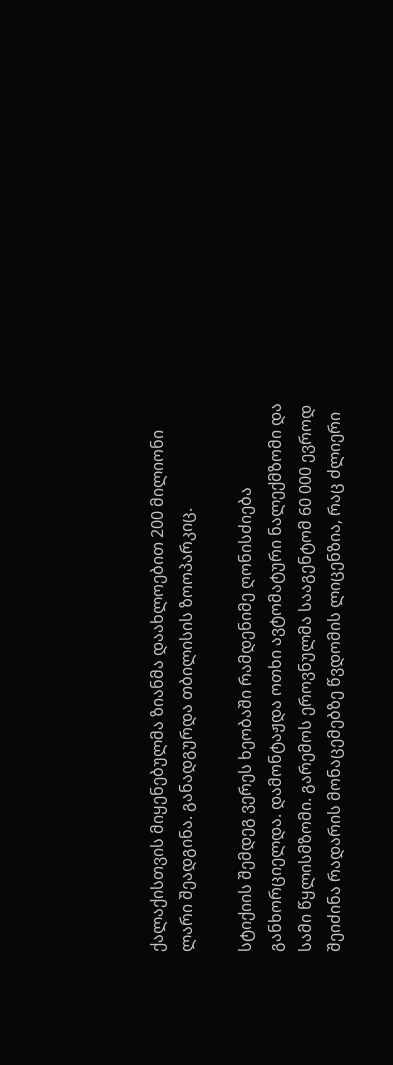ქალაქისთვის მიყენებულმა ზიანმა დაახლოებით 200 მილიონი ლარი შეადგინა. განადგურდა თბილისის ზოოპარკიც.

სტიქიის შემდეგ ვერეს ხეობაში რამდენიმე ღონისძიება განხორციელდა. დამონტაჟდა ოთხი ავტომატური ნალექმზომი და სამი წყლისმზომი. გარემოს ეროვნულმა სააგენტომ 60 000 ევროდ შეიძინა რადარის მონაცემებზე წვდომის ლიცენზია, რაც ძლიერი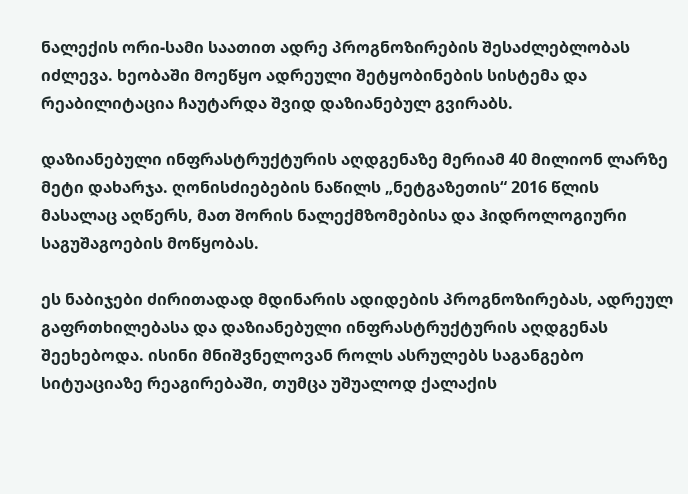ნალექის ორი-სამი საათით ადრე პროგნოზირების შესაძლებლობას იძლევა. ხეობაში მოეწყო ადრეული შეტყობინების სისტემა და რეაბილიტაცია ჩაუტარდა შვიდ დაზიანებულ გვირაბს.

დაზიანებული ინფრასტრუქტურის აღდგენაზე მერიამ 40 მილიონ ლარზე მეტი დახარჯა. ღონისძიებების ნაწილს „ნეტგაზეთის“ 2016 წლის მასალაც აღწერს, მათ შორის ნალექმზომებისა და ჰიდროლოგიური საგუშაგოების მოწყობას.

ეს ნაბიჯები ძირითადად მდინარის ადიდების პროგნოზირებას, ადრეულ გაფრთხილებასა და დაზიანებული ინფრასტრუქტურის აღდგენას შეეხებოდა. ისინი მნიშვნელოვან როლს ასრულებს საგანგებო სიტუაციაზე რეაგირებაში, თუმცა უშუალოდ ქალაქის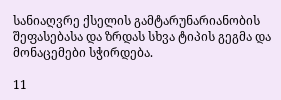სანიაღვრე ქსელის გამტარუნარიანობის შეფასებასა და ზრდას სხვა ტიპის გეგმა და მონაცემები სჭირდება.

11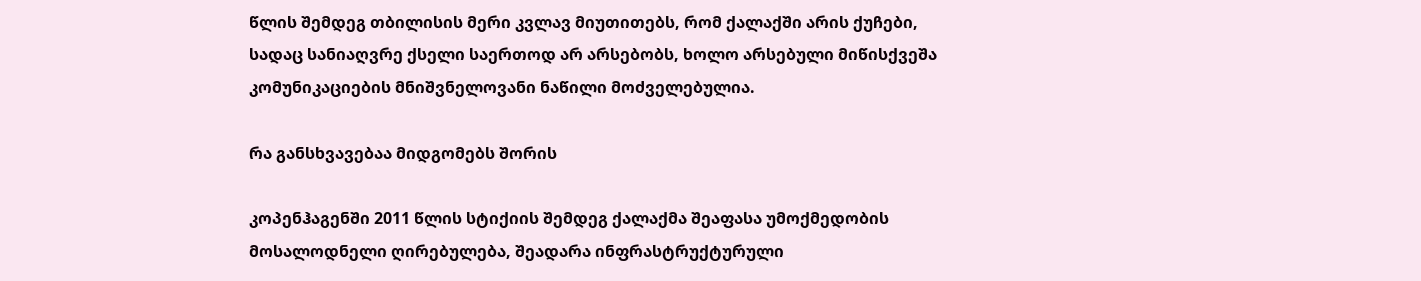წლის შემდეგ თბილისის მერი კვლავ მიუთითებს, რომ ქალაქში არის ქუჩები, სადაც სანიაღვრე ქსელი საერთოდ არ არსებობს, ხოლო არსებული მიწისქვეშა კომუნიკაციების მნიშვნელოვანი ნაწილი მოძველებულია.

რა განსხვავებაა მიდგომებს შორის

კოპენჰაგენში 2011 წლის სტიქიის შემდეგ ქალაქმა შეაფასა უმოქმედობის მოსალოდნელი ღირებულება, შეადარა ინფრასტრუქტურული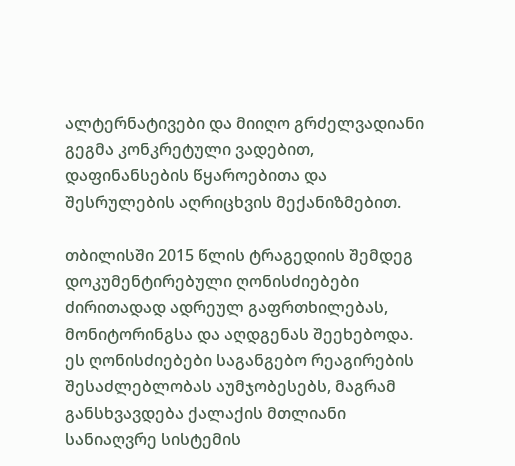ალტერნატივები და მიიღო გრძელვადიანი გეგმა კონკრეტული ვადებით, დაფინანსების წყაროებითა და შესრულების აღრიცხვის მექანიზმებით.

თბილისში 2015 წლის ტრაგედიის შემდეგ დოკუმენტირებული ღონისძიებები ძირითადად ადრეულ გაფრთხილებას, მონიტორინგსა და აღდგენას შეეხებოდა. ეს ღონისძიებები საგანგებო რეაგირების შესაძლებლობას აუმჯობესებს, მაგრამ განსხვავდება ქალაქის მთლიანი სანიაღვრე სისტემის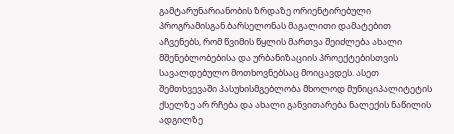გამტარუნარიანობის ზრდაზე ორიენტირებული პროგრამისგან.ბარსელონას მაგალითი დამატებით აჩვენებს, რომ წვიმის წყლის მართვა შეიძლება ახალი მშენებლობებისა და ურბანიზაციის პროექტებისთვის სავალდებულო მოთხოვნებსაც მოიცავდეს. ასეთ შემთხვევაში პასუხისმგებლობა მხოლოდ მუნიციპალიტეტის ქსელზე არ რჩება და ახალი განვითარება ნალექის ნაწილის ადგილზე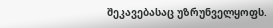შეკავებასაც უზრუნველყოფს.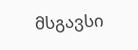მსგავსი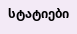სტატიები